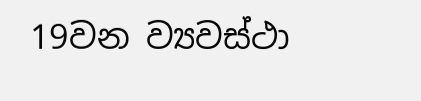19වන ව්‍යවස්ථා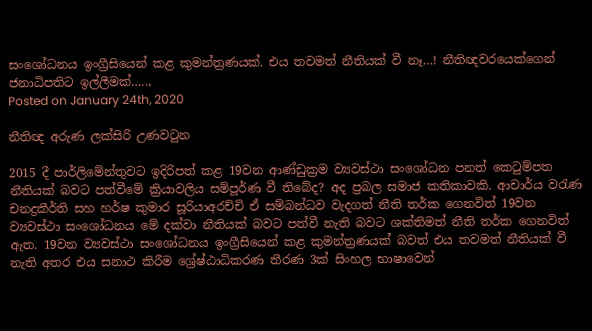සංශෝධනය ඉංග්‍රීසියෙන් කළ කුමන්ත්‍රණයක්. එය තවමත් නීතියක් වී නෑ…! නීතිඥවරයෙක්ගෙන් ජනාධිපතිට ඉල්ලීමක්…..,
Posted on January 24th, 2020

නීතිඥ අරුණ ලක්සිරි උණවටුන

2015 දී පාර්ලිමේන්තුවට ඉදිරිපත් කළ 19වන ආණ්ඩුක්‍රම ව්‍යවස්ථා සංශෝධන පනත් කෙටුම්පත නීතියක් බවට පත්වීමේ ක්‍රියාවලිය සම්පූර්ණ වී තිබේද? අද ප්‍රබල සමාජ කතිකාවකි. ආචාර්ය වරැණ චනද්‍රකීර්ති සහ හර්ෂ කුමාර සූරියාඅරච්චි ඒ සම්බන්ධව වැදගත් නීති තර්ක ගෙනවිත් 19වන ව්‍යවස්ථා සංශෝධනය මේ දක්වා නීතියක් බවට පත්වී නැති බවට ශක්තිමත් නීති තර්ක ගෙනවිත් ඇත. 19වන ව්‍යවස්ථා සංශෝධනය ඉංග්‍රීසියෙන් කළ කුමන්ත්‍රණයක් බවත් එය තවමත් නීතියක් වී නැති අතර එය සනාථ කිරීම ශ්‍රේෂ්ඨාධිකරණ තීරණ 3ක් සිංහල භාෂාවෙන්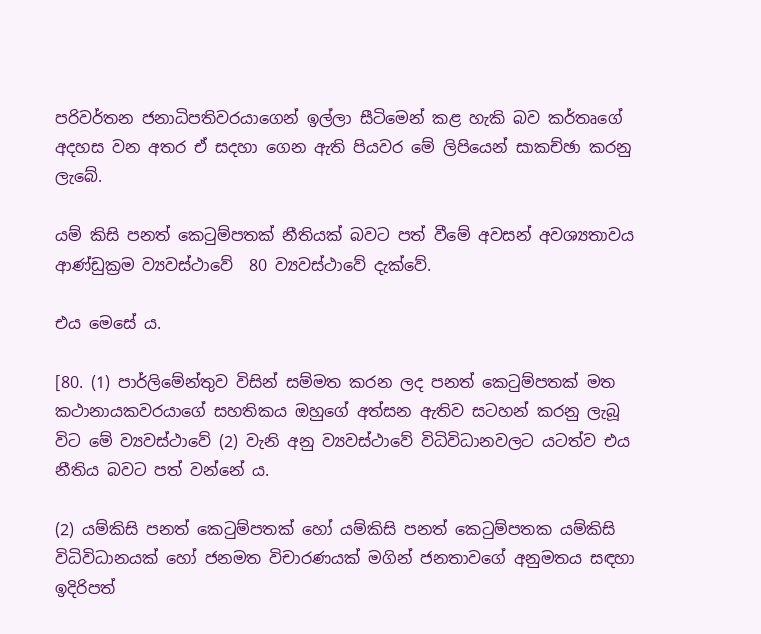පරිවර්තන ජනාධිපතිවරයාගෙන් ඉල්ලා සීටිමෙන් කළ හැකි බව කර්තෘගේ අදහස වන අතර ඒ සදහා ගෙන ඇති පියවර මේ ලිපියෙන් සාකච්ඡා කරනු ලැබේ.

යම් කිසි පනත් කෙටුම්පතක් නීතියක් බවට පත් වීමේ අවසන් අවශ්‍යතාවය ආණ්ඩුක්‍රම ව්‍යවස්ථාවේ  80 ව්‍යවස්ථාවේ දැක්වේ.

එය මෙසේ ය.

[80. (1) පාර්ලිමේන්තුව විසින් සම්මත කරන ලද පනත් කෙටුම්පතක් මත කථානායකවරයාගේ සහතිකය ඔහුගේ අත්සන ඇතිව සටහන් කරනු ලැබූ විට මේ ව්‍යවස්ථාවේ (2) වැනි අනු ව්‍යවස්ථාවේ විධිවිධානවලට යටත්ව එය නීතිය බවට පත් වන්නේ ය.

(2) යම්කිසි පනත් කෙටුම්පතක් හෝ යම්කිසි පනත් කෙටුම්පතක යම්කිසි විධිවිධානයක් හෝ ජනමත විචාරණයක් මගින් ජනතාවගේ අනුමතය සඳහා ඉදිරිපත්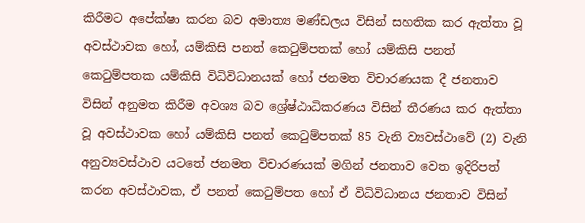කිරීමට අපේක්ෂා කරන බව අමාත්‍ය මණ්ඩලය විසින් සහතික කර ඇත්තා වූ අවස්ථාවක හෝ, යම්කිසි පනත් කෙටුම්පතක් හෝ යම්කිසි පනත් කෙටුම්පතක යම්කිසි විධිවිධානයක් හෝ ජනමත විචාරණයක දී ජනතාව විසින් අනුමත කිරීම අවශ්‍ය බව ශ්‍රේෂ්ඨාධිකරණය විසින් තීරණය කර ඇත්තා වූ අවස්ථාවක හෝ යම්කිසි පනත් කෙටුම්පතක් 85 වැනි ව්‍යවස්ථාවේ (2) වැනි අනුව්‍යවස්ථාව යටතේ ජනමත විචාරණයක් මගින් ජනතාව වෙත ඉදිරිපත් කරන අවස්ථාවක, ඒ පනත් කෙටුම්පත හෝ ඒ විධිවිධානය ජනතාව විසින්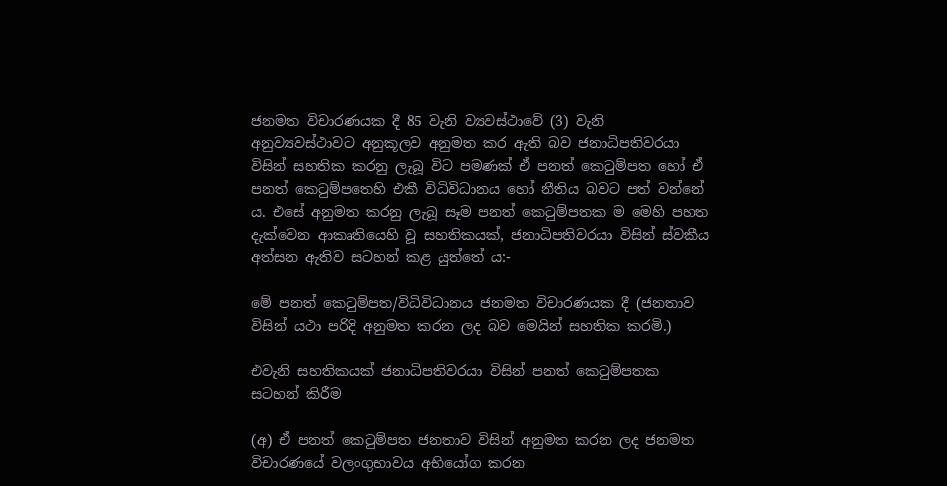ජනමත විචාරණයක දී 85 වැනි ව්‍යවස්ථාවේ (3) වැනි අනුව්‍යවස්ථාවට අනුකූලව අනුමත කර ඇති බව ජනාධිපතිවරයා විසින් සහතික කරනු ලැබූ විට පමණක් ඒ පනත් කෙටුම්පත හෝ ඒ පනත් කෙටුම්පතෙහි එකී විධිවිධානය හෝ නීතිය බවට පත් වන්නේ ය. එසේ අනුමත කරනු ලැබූ සෑම පනත් කෙටුම්පතක ම මෙහි පහත දැක්වෙන ආකෘතියෙහි වූ සහතිකයක්, ජනාධිපතිවරයා විසින් ස්වකීය අත්සන ඇතිව සටහන් කළ යුත්තේ ය:-

මේ පනත් කෙටුම්පත/විධිවිධානය ජනමත විචාරණයක දී (ජනතාව විසින් යථා පරිදි අනුමත කරන ලද බව මෙයින් සහතික කරමි.)

එවැනි සහතිකයක් ජනාධිපතිවරයා විසින් පනත් කෙටුම්පතක සටහන් කිරීම

(අ) ඒ පනත් කෙටුම්පත ජනතාව විසින් අනුමත කරන ලද ජනමත විචාරණයේ වලංගුභාවය අභියෝග කරන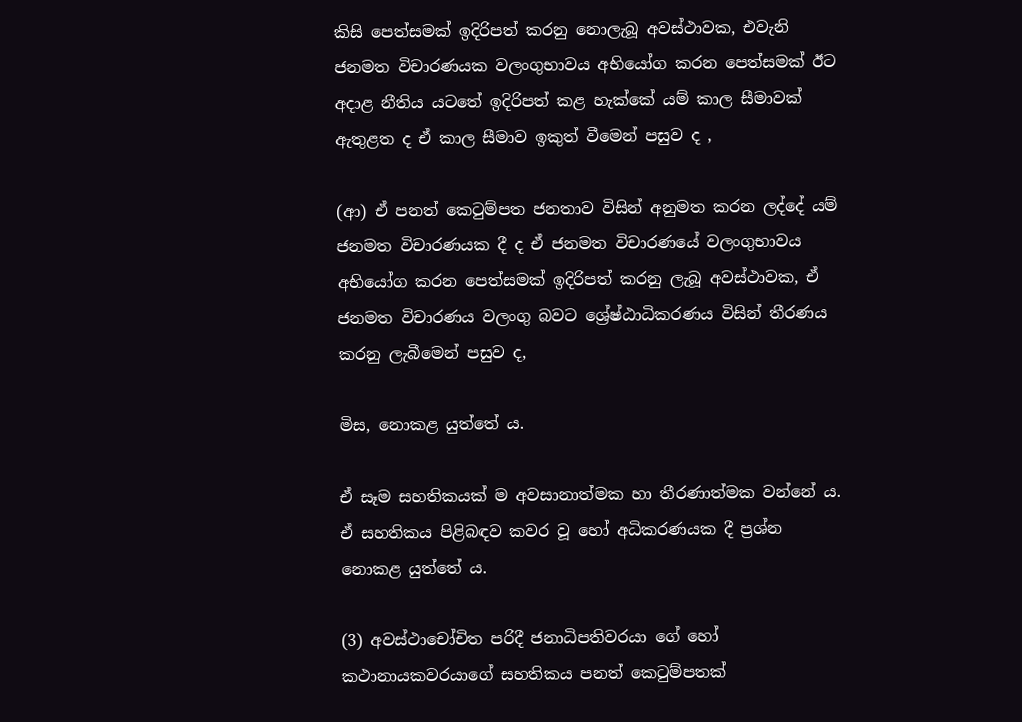කිසි පෙත්සමක් ඉදිරිපත් කරනු නොලැබූ අවස්ථාවක, එවැනි ජනමත විචාරණයක වලංගුභාවය අභියෝග කරන පෙත්සමක් ඊට අදාළ නීතිය යටතේ ඉදිරිපත් කළ හැක්කේ යම් කාල සීමාවක් ඇතුළත ද ඒ කාල සීමාව ඉකුත් වීමෙන් පසුව ද ,

(ආ) ඒ පනත් කෙටුම්පත ජනතාව විසින් අනුමත කරන ලද්දේ යම් ජනමත විචාරණයක දී ද ඒ ජනමත විචාරණයේ වලංගුභාවය අභියෝග කරන පෙත්සමක් ඉදිරිපත් කරනු ලැබූ අවස්ථාවක, ඒ ජනමත විචාරණය වලංගු බවට ශ්‍රේෂ්ඨාධිකරණය විසින් තීරණය කරනු ලැබීමෙන් පසුව ද,

මිස, නොකළ යුත්තේ ය.

ඒ සෑම සහතිකයක් ම අවසානාත්මක හා තීරණාත්මක වන්නේ ය. ඒ සහතිකය පිළිබඳව කවර වූ හෝ අධිකරණයක දී ප්‍රශ්න නොකළ යුත්තේ ය.

(3) අවස්ථාචෝචිත පරිදී ජනාධිපතිවරයා ගේ හෝ කථානායකවරයාගේ සහතිකය පනත් කෙටුම්පතක්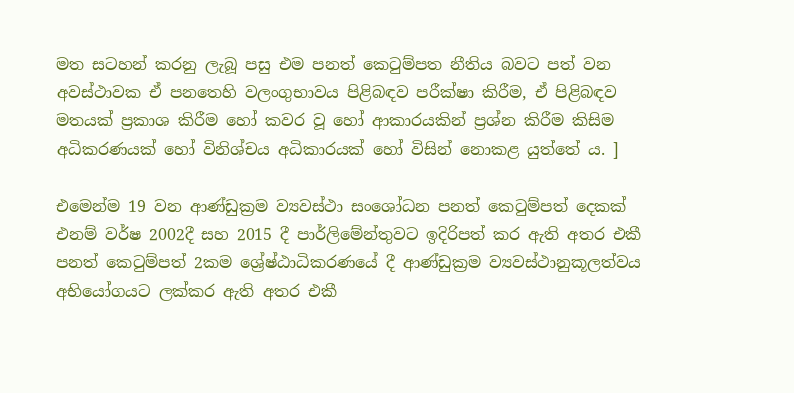මත සටහන් කරනු ලැබූ පසු එම පනත් කෙටුම්පත නීතිය බවට පත් වන අවස්ථාවක ඒ පනතෙහි වලංගුභාවය පිළිබඳව පරීක්ෂා කිරීම, ඒ පිළිබඳව මතයක් ප්‍රකාශ කිරීම හෝ කවර වූ හෝ ආකාරයකින් ප්‍රශ්න කිරීම කිසිම අධිකරණයක් හෝ විනිශ්චය අධිකාරයක් හෝ විසින් නොකළ යුත්තේ ය. ]

එමෙන්ම 19 වන ආණ්ඩුක්‍රම ව්‍යවස්ථා සංශෝධන පනත් කෙටුම්පත් දෙකක් එනම් වර්ෂ 2002දී සහ 2015 දී පාර්ලිමේන්තුවට ඉදිරිපත් කර ඇති අතර එකී පනත් කෙටුම්පත් 2කම ශ්‍රේෂ්ඨාධිකරණයේ දී ආණ්ඩුක්‍රම ව්‍යවස්ථානුකූලත්වය අභියෝගයට ලක්කර ඇති අතර එකී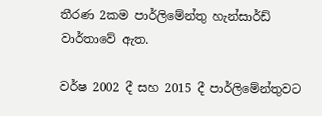තීරණ 2කම පාර්ලිමේන්තු හැන්සාර්ඩ් වාර්තාවේ ඇත.

වර්ෂ 2002 දී සහ 2015 දී පාර්ලිමේන්තුවට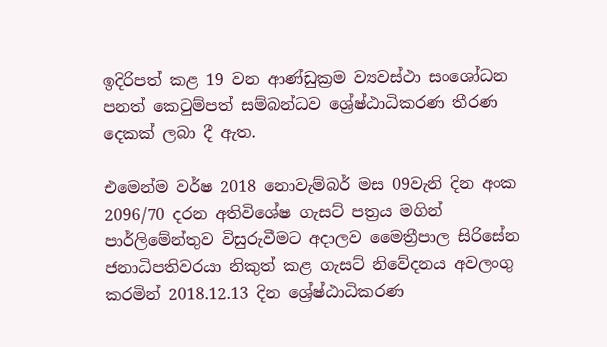ඉදිරිපත් කළ 19 වන ආණ්ඩුක්‍රම ව්‍යවස්ථා සංශෝධන පනත් කෙටුම්පත් සම්බන්ධව ශ්‍රේෂ්ඨාධිකරණ තීරණ දෙකක් ලබා දී ඇත.

එමෙන්ම වර්ෂ 2018 නොවැම්බර් මස 09වැනි දින අංක 2096/70 දරන අතිවිශේෂ ගැසට් පත්‍රය මගින් පාර්ලිමේන්තුව විසුරුවීමට අදාලව මෛත්‍රීපාල සිරිසේන ජනාධිපතිවරයා නිකුත් කළ ගැසට් නිවේදනය අවලංගු කරමින් 2018.12.13 දින ශ්‍රේෂ්ඨාධිකරණ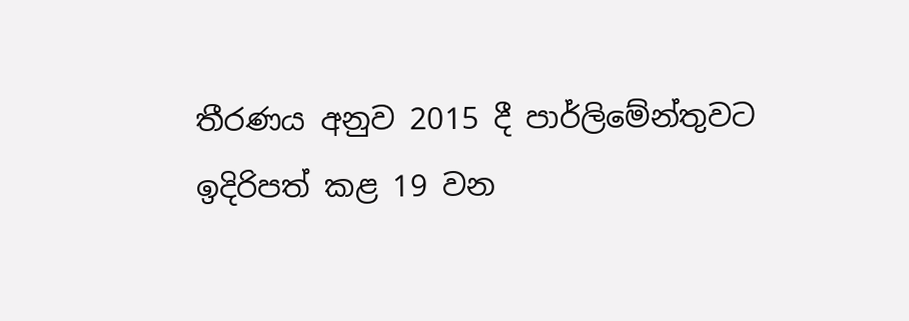තීරණය අනුව 2015 දී පාර්ලිමේන්තුවට ඉදිරිපත් කළ 19 වන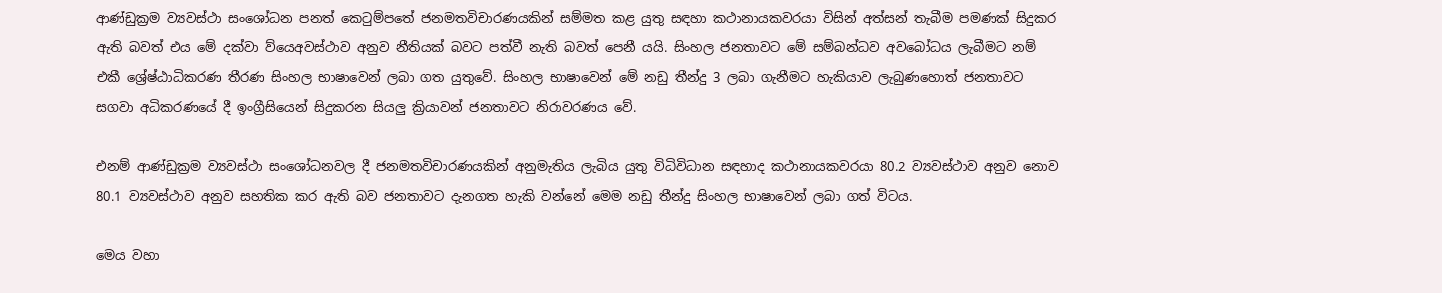ආණ්ඩුක්‍රම ව්‍යවස්ථා සංශෝධන පනත් කෙටුම්පතේ ජනමතවිචාරණයකින් සම්මත කළ යුතු සඳහා කථානායකවරයා විසින් අත්සන් තැබීම පමණක් සිදුකර ඇති බවත් එය මේ දක්වා ව්යෙඅවස්ථාව අනුව නීතියක් බවට පත්වී නැති බවත් පෙනී යයි. සිංහල ජනතාවට මේ සම්බන්ධව අවබෝධය ලැබීමට නම් එකී ශ්‍රේෂ්ඨාධිකරණ තීරණ සිංහල භාෂාවෙන් ලබා ගත යුතුවේ. සිංහල භාෂාවෙන් මේ නඩු තීන්දු 3 ලබා ගැනීමට හැකියාව ලැබුණහොත් ජනතාවට සගවා අධිකරණයේ දී ඉංග්‍රීසියෙන් සිදුකරන සියලු ක්‍රියාවන් ජනතාවට නිරාවරණය වේ.

එනම් ආණ්ඩුක්‍රම ව්‍යවස්ථා සංශෝධනවල දී ජනමතවිචාරණයකින් අනුමැතිය ලැබිය යුතු විධිවිධාන සඳහාද කථානායකවරයා 80.2 ව්‍යවස්ථාව අනුව නොව 80.1 ව්‍යවස්ථාව අනුව සහතික කර ඇති බව ජනතාවට දැනගත හැකි වන්නේ මෙම නඩු තීන්දු සිංහල භාෂාවෙන් ලබා ගත් විටය.

මෙය වහා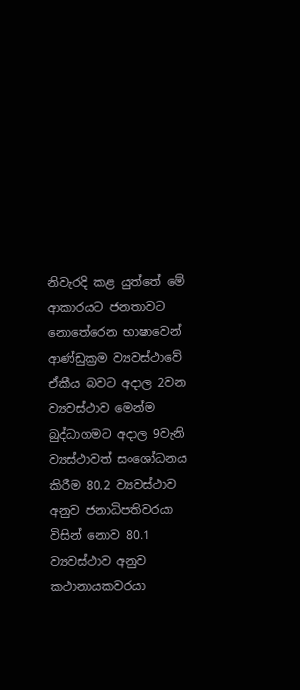නිවැරදි කළ යුත්තේ මේ ආකාරයට ජනතාවට නොතේරෙන භාෂාවෙන් ආණ්ඩුක්‍රම ව්‍යවස්ථාවේ ඒකීය බවට අදාල 2වන ව්‍යවස්ථාව මෙන්ම බුද්ධාගමට අදාල 9වැනි ව්‍යස්ථාවත් සංශෝධනය කිරීම 80.2 ව්‍යවස්ථාව අනුව ජනාධිපතිවරයා විසින් නොව 80.1 ව්‍යවස්ථාව අනුව කථානායකවරයා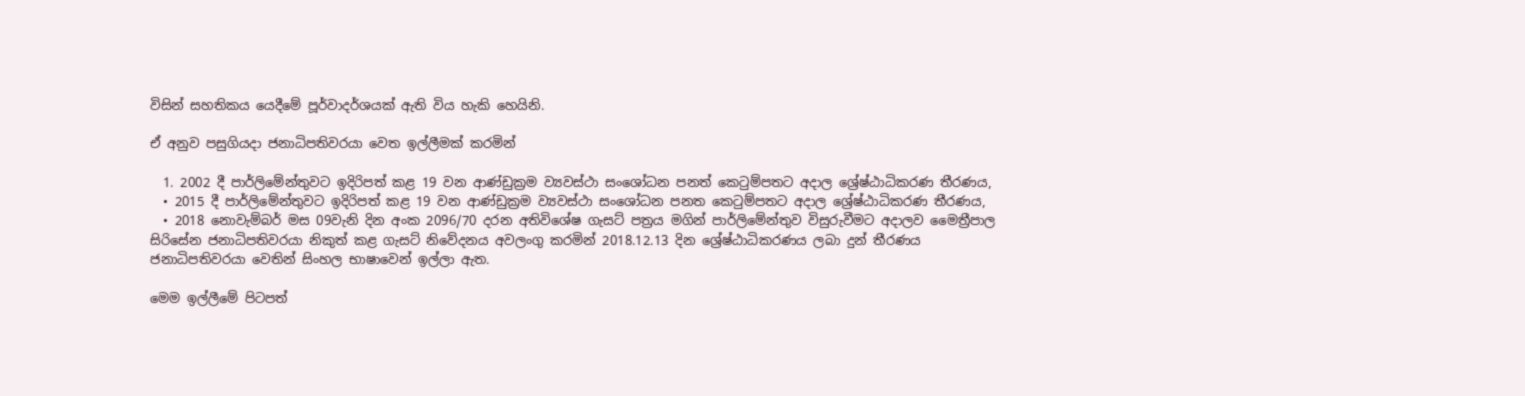විසින් සහතිකය යෙදීමේ පූර්වාදර්ශයක් ඇති විය හැකි හෙයිනි.

ඒ අනුව පසුගියදා ජනාධිපතිවරයා වෙත ඉල්ලීමක් කරමින්

  1. 2002 දී පාර්ලිමේන්තුවට ඉදිරිපත් කළ 19 වන ආණ්ඩුක්‍රම ව්‍යවස්ථා සංශෝධන පනත් කෙටුම්පතට අදාල ශ්‍රේෂ්ඨාධිකරණ තීරණය,
  • 2015 දී පාර්ලිමේන්තුවට ඉදිරිපත් කළ 19 වන ආණ්ඩුක්‍රම ව්‍යවස්ථා සංශෝධන පනත කෙටුම්පතට අදාල ශ්‍රේෂ්ඨාධිකරණ තීරණය,
  • 2018 නොවැම්බර් මස 09වැනි දින අංක 2096/70 දරන අතිවිශේෂ ගැසට් පත්‍රය මගින් පාර්ලිමේන්තුව විසුරුවීමට අදාලව මෛත්‍රීපාල සිරිසේන ජනාධිපතිවරයා නිකුත් කළ ගැසට් නිවේදනය අවලංගු කරමින් 2018.12.13 දින ශ්‍රේෂ්ඨාධිකරණය ලබා දුන් තීරණය ජනාධිපතිවරයා වෙතින් සිංහල භාෂාවෙන් ඉල්ලා ඇත.

මෙම ඉල්ලීමේ පිටපත්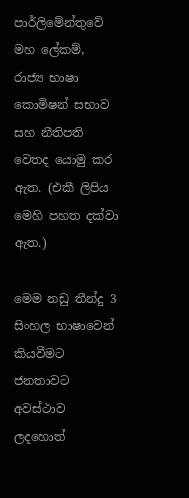පාර්ලිමේන්තුවේ මහ ලේකම්, රාජ්‍ය භාෂා කොමිෂන් සභාව සහ නීතිපති වෙතද යොමු කර ඇත. (එකී ලිපිය මෙහි පහත දක්වා ඇත.)

මෙම නඩු තීන්දු 3 සිංහල භාෂාවෙන් කියවීමට ජනතාවට අවස්ථාව ලදහොත්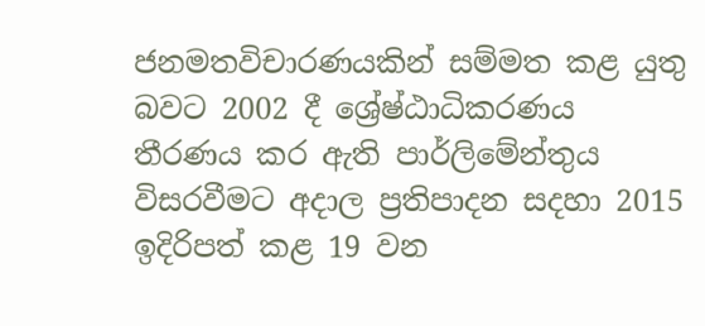ජනමතවිචාරණයකින් සම්මත කළ යුතු බවට 2002 දී ශ්‍රේෂ්ඨාධිකරණය තීරණය කර ඇති පාර්ලිමේන්තුය විසරවීමට අදාල ප්‍රතිපාදන සදහා 2015 ඉදිරිපත් කළ 19 වන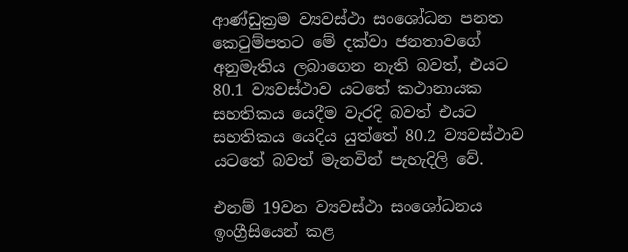ආණ්ඩුක්‍රම ව්‍යවස්ථා සංශෝධන පනත කෙටුම්පතට මේ දක්වා ජනතාවගේ අනුමැතිය ලබාගෙන නැති බවත්, එයට 80.1 ව්‍යවස්ථාව යටතේ කථානායක සහතිකය යෙදීම වැරදි බවත් එයට සහතිකය යෙදිය යුත්තේ 80.2 ව්‍යවස්ථාව යටතේ බවත් මැනවින් පැහැදිලි වේ.

එනම් 19වන ව්‍යවස්ථා සංශෝධනය ඉංග්‍රීසියෙන් කළ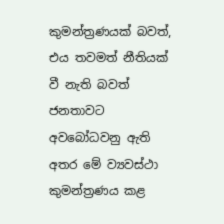කුමන්ත්‍රණයක් බවත්, එය තවමත් නීතියක් වී නැති බවත් ජනතාවට අවබෝධවනු ඇති අතර මේ ව්‍යවස්ථා කුමන්ත්‍රණය කළ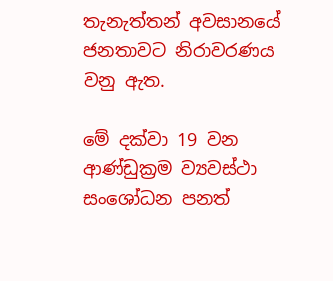තැනැත්තන් අවසානයේ ජනතාවට නිරාවරණය වනු ඇත.

මේ දක්වා 19 වන ආණ්ඩුක්‍රම ව්‍යවස්ථා සංශෝධන පනත්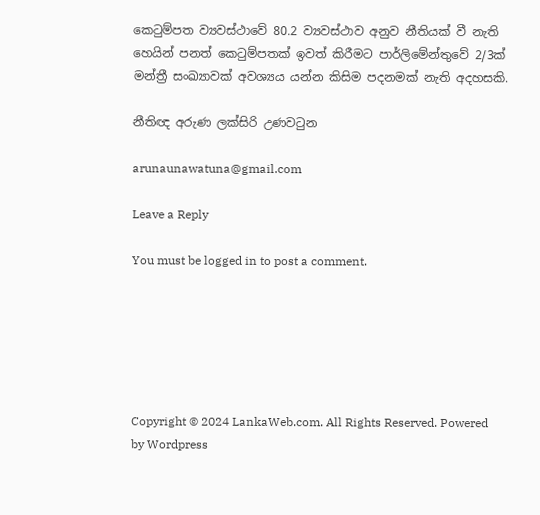කෙටුම්පත ව්‍යවස්ථාවේ 80.2 ව්‍යවස්ථාව අනුව නීතියක් වී නැති හෙයින් පනත් කෙටුම්පතක් ඉවත් කිරීමට පාර්ලිමේන්තුවේ 2/3ක් මන්ත්‍රී සංඛ්‍යාවක් අවශ්‍යය යන්න කිසිම පදනමක් නැති අදහසකි.

නීතිඥ අරුණ ලක්සිරි උණවටුන

arunaunawatuna@gmail.com

Leave a Reply

You must be logged in to post a comment.






Copyright © 2024 LankaWeb.com. All Rights Reserved. Powered by Wordpress